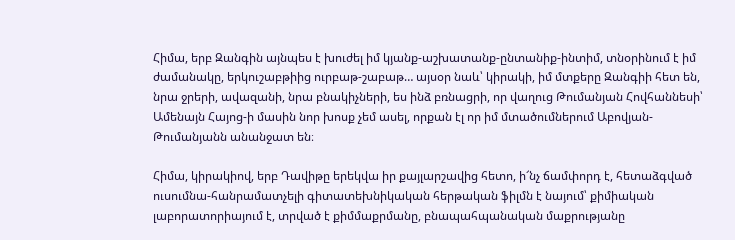Հիմա, երբ Զանգին այնպես է խուժել իմ կյանք-աշխատանք-ընտանիք-ինտիմ, տնօրինում է իմ ժամանակը, երկուշաբթիից ուրբաթ-շաբաթ… այսօր նաև՝ կիրակի, իմ մտքերը Զանգիի հետ են, նրա ջրերի, ավազանի, նրա բնակիչների, ես ինձ բռնացրի, որ վաղուց Թումանյան Հովհաննեսի՝ Ամենայն Հայոց-ի մասին նոր խոսք չեմ ասել, որքան էլ որ իմ մտածումներում Աբովյան-Թումանյանն անանջատ են։

Հիմա, կիրակիով, երբ Դավիթը երեկվա իր քայլարշավից հետո, ի՜նչ ճամփորդ է, հետաձգված ուսումնա-հանրամատչելի գիտատեխնիկական հերթական ֆիլմն է նայում՝ քիմիական լաբորատորիայում է, տրված է քիմմաքրմանը, բնապահպանական մաքրությանը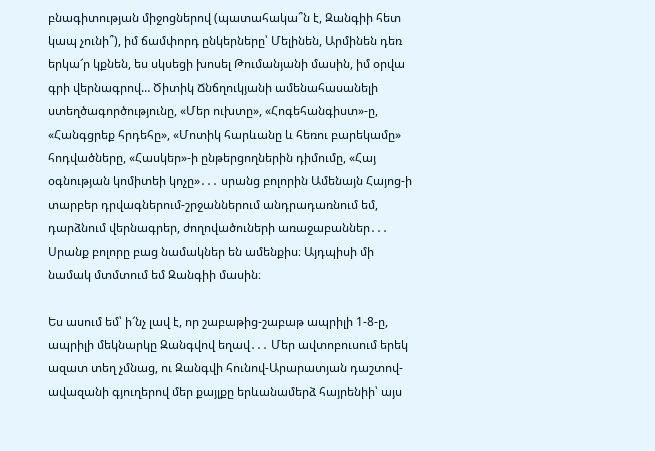բնագիտության միջոցներով (պատահակա՞ն է, Զանգիի հետ կապ չունի՞), իմ ճամփորդ ընկերները՝ Մելինեն, Արմինեն դեռ երկա՜ր կքնեն, ես սկսեցի խոսել Թումանյանի մասին, իմ օրվա գրի վերնագրով… Ծիտիկ Ճնճղուկյանի ամենահասանելի ստեղծագործությունը, «Մեր ուխտը», «Հոգեհանգիստ»-ը, «Հանգցրեք հրդեհը», «Մոտիկ հարևանը և հեռու բարեկամը» հոդվածները, «Հասկեր»-ի ընթերցողներին դիմումը, «Հայ օգնության կոմիտեի կոչը»․․․ սրանց բոլորին Ամենայն Հայոց-ի տարբեր դրվագներում-շրջաններում անդրադառնում եմ, դարձնում վերնագրեր, ժողովածուների առաջաբաններ․․․ Սրանք բոլորը բաց նամակներ են ամենքիս։ Այդպիսի մի նամակ մտմտում եմ Զանգիի մասին։

Ես ասում եմ՝ ի՜նչ լավ է, որ շաբաթից-շաբաթ ապրիլի 1-8-ը, ապրիլի մեկնարկը Զանգվով եղավ․․․ Մեր ավտոբուսում երեկ ազատ տեղ չմնաց, ու Զանգվի հունով-Արարատյան դաշտով-ավազանի գյուղերով մեր քայլքը երևանամերձ հայրենիի՝ այս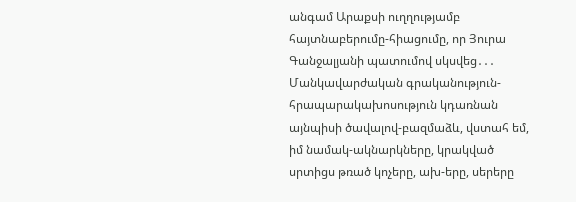անգամ Արաքսի ուղղությամբ հայտնաբերումը-հիացումը, որ Յուրա Գանջալյանի պատումով սկսվեց․․․ Մանկավարժական գրականություն-հրապարակախոսություն կդառնան այնպիսի ծավալով-բազմաձև, վստահ եմ, իմ նամակ-ակնարկները, կրակված սրտիցս թռած կոչերը, ախ-երը, սերերը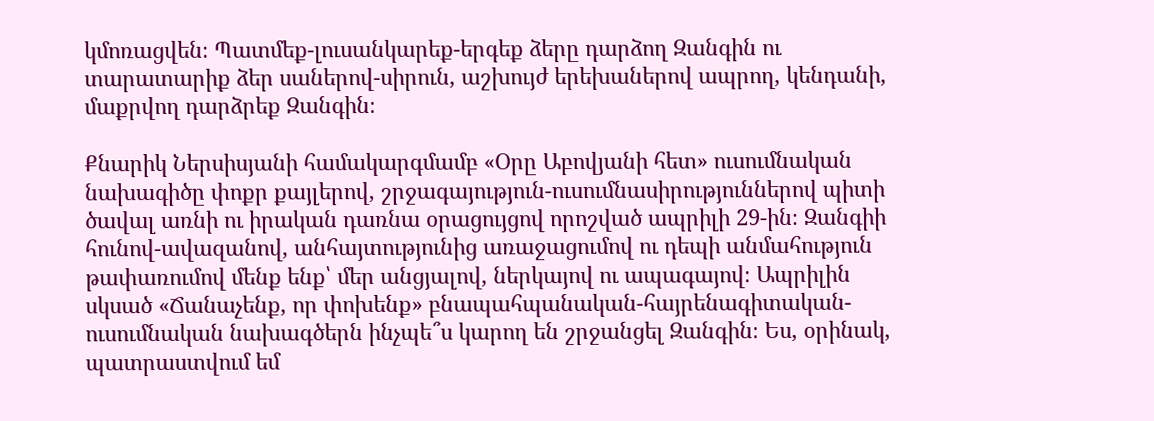կմոռացվեն։ Պատմեք-լուսանկարեք-երգեք ձերը դարձող Զանգին ու տարատարիք ձեր սաներով-սիրուն, աշխույժ երեխաներով ապրող, կենդանի, մաքրվող դարձրեք Զանգին։

Քնարիկ Ներսիսյանի համակարգմամբ «Օրը Աբովյանի հետ» ուսումնական նախագիծը փոքր քայլերով, շրջագայություն-ուսումնասիրություններով պիտի ծավալ առնի ու իրական դառնա օրացույցով որոշված ապրիլի 29-ին։ Զանգիի հունով-ավազանով, անհայտությունից առաջացումով ու դեպի անմահություն թափառումով մենք ենք՝ մեր անցյալով, ներկայով ու ապագայով։ Ապրիլին սկսած «Ճանաչենք, որ փոխենք» բնապահպանական-հայրենագիտական-ուսումնական նախագծերն ինչպե՞ս կարող են շրջանցել Զանգին։ Ես, օրինակ, պատրաստվում եմ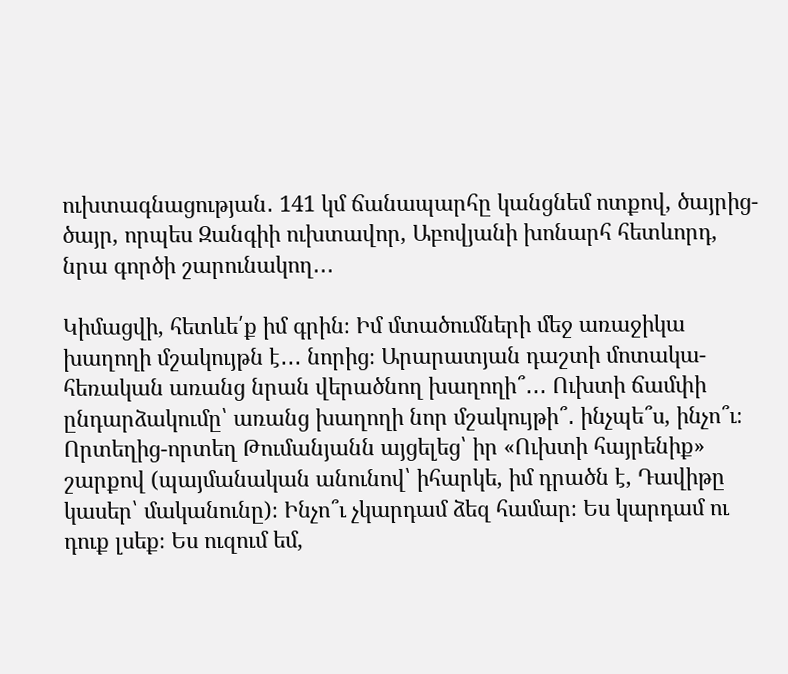ուխտագնացության․ 141 կմ ճանապարհը կանցնեմ ոտքով, ծայրից-ծայր, որպես Զանգիի ուխտավոր, Աբովյանի խոնարհ հետևորդ, նրա գործի շարունակող․․․

Կիմացվի, հետևե՛ք իմ գրին։ Իմ մտածումների մեջ առաջիկա խաղողի մշակույթն է․․․ նորից։ Արարատյան դաշտի մոտակա-հեռական առանց նրան վերածնող խաղողի՞․․․ Ուխտի ճամփի ընդարձակումը՝ առանց խաղողի նոր մշակույթի՞․ ինչպե՞ս, ինչո՞ւ։ Որտեղից-որտեղ Թումանյանն այցելեց՝ իր «Ուխտի հայրենիք» շարքով (պայմանական անունով՝ իհարկե, իմ դրածն է, Դավիթը կասեր՝ մականունը)։ Ինչո՞ւ չկարդամ ձեզ համար։ Ես կարդամ ու դուք լսեք։ Ես ուզում եմ,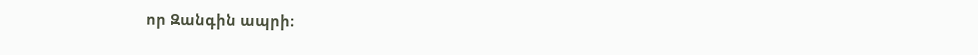որ Զանգին ապրի։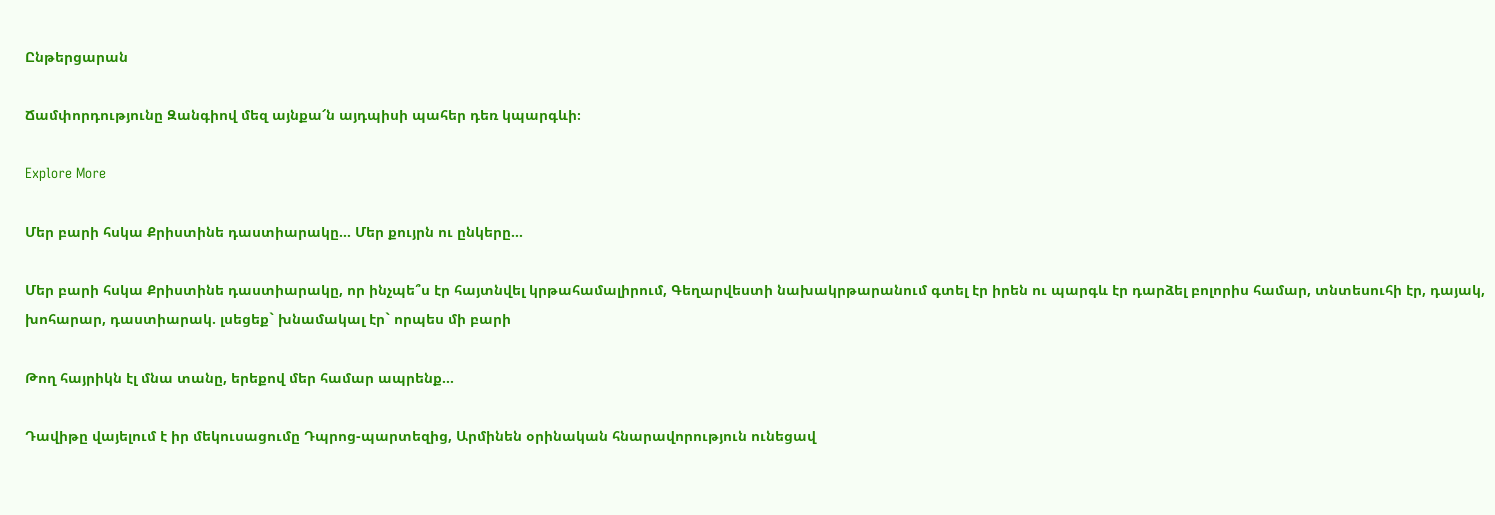Ընթերցարան

Ճամփորդությունը Զանգիով մեզ այնքա՜ն այդպիսի պահեր դեռ կպարգևի։

Explore More

Մեր բարի հսկա Քրիստինե դաստիարակը… Մեր քույրն ու ընկերը…

Մեր բարի հսկա Քրիստինե դաստիարակը, որ ինչպե՞ս էր հայտնվել կրթահամալիրում, Գեղարվեստի նախակրթարանում գտել էր իրեն ու պարգև էր դարձել բոլորիս համար, տնտեսուհի էր, դայակ, խոհարար, դաստիարակ. լսեցեք` խնամակալ էր` որպես մի բարի

Թող հայրիկն էլ մնա տանը, երեքով մեր համար ապրենք…

Դավիթը վայելում է իր մեկուսացումը Դպրոց-պարտեզից, Արմինեն օրինական հնարավորություն ունեցավ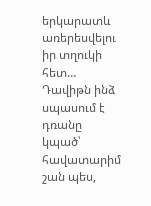երկարատև առերեսվելու իր տղուկի հետ… Դավիթն ինձ սպասում է դռանը կպած՝ հավատարիմ շան պես,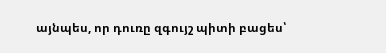այնպես, որ դուռը զգույշ պիտի բացես՝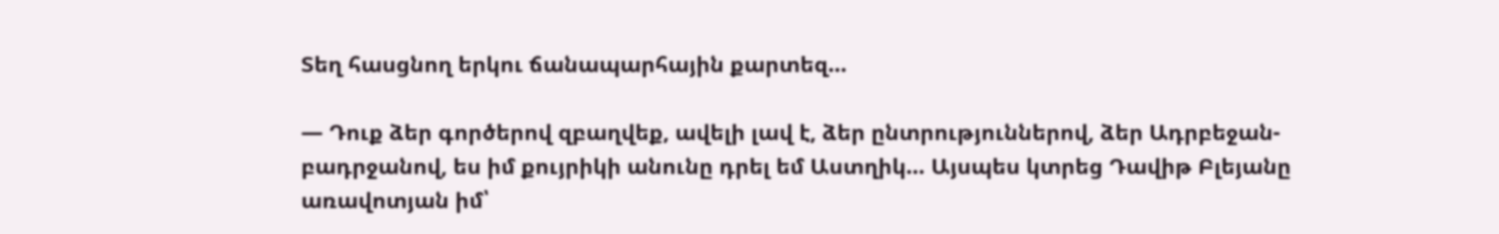Տեղ հասցնող երկու ճանապարհային քարտեզ…

— Դուք ձեր գործերով զբաղվեք, ավելի լավ է, ձեր ընտրություններով, ձեր Ադրբեջան-բադրջանով, ես իմ քույրիկի անունը դրել եմ Աստղիկ… Այսպես կտրեց Դավիթ Բլեյանը առավոտյան իմ՝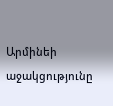Արմինեի աջակցությունը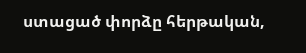ստացած փորձը հերթական,